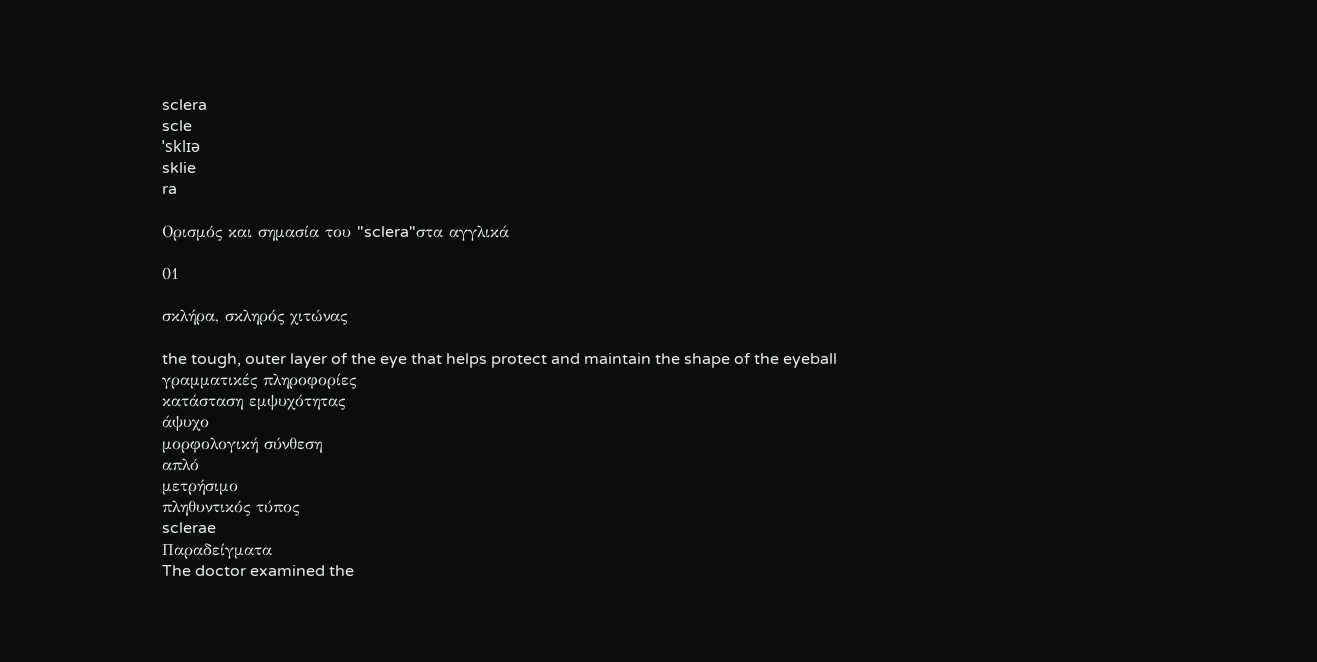sclera
scle
ˈsklɪə
sklie
ra

Ορισμός και σημασία του "sclera"στα αγγλικά

01

σκλήρα, σκληρός χιτώνας

the tough, outer layer of the eye that helps protect and maintain the shape of the eyeball
γραμματικές πληροφορίες
κατάσταση εμψυχότητας
άψυχο
μορφολογική σύνθεση
απλό
μετρήσιμο
πληθυντικός τύπος
sclerae
Παραδείγματα
The doctor examined the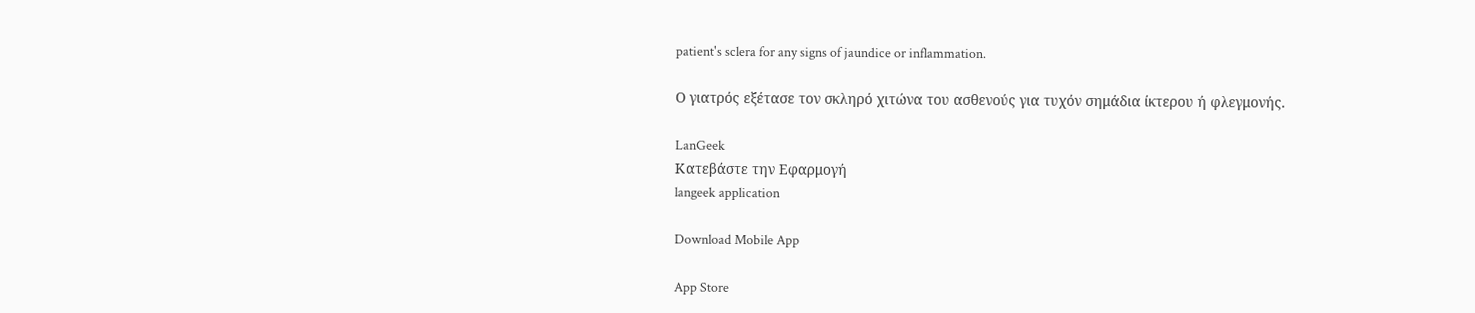patient's sclera for any signs of jaundice or inflammation.

Ο γιατρός εξέτασε τον σκληρό χιτώνα του ασθενούς για τυχόν σημάδια ίκτερου ή φλεγμονής.

LanGeek
Κατεβάστε την Εφαρμογή
langeek application

Download Mobile App

App Store